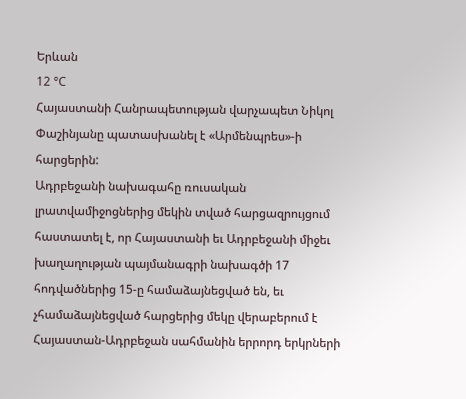Երևան
12 °C
Հայաստանի Հանրապետության վարչապետ Նիկոլ Փաշինյանը պատասխանել է «Արմենպրես»-ի հարցերին:
Ադրբեջանի նախագահը ռուսական լրատվամիջոցներից մեկին տված հարցազրույցում հաստատել է, որ Հայաստանի եւ Ադրբեջանի միջեւ խաղաղության պայմանագրի նախագծի 17 հոդվածներից 15-ը համաձայնեցված են, եւ չհամաձայնեցված հարցերից մեկը վերաբերում է Հայաստան-Ադրբեջան սահմանին երրորդ երկրների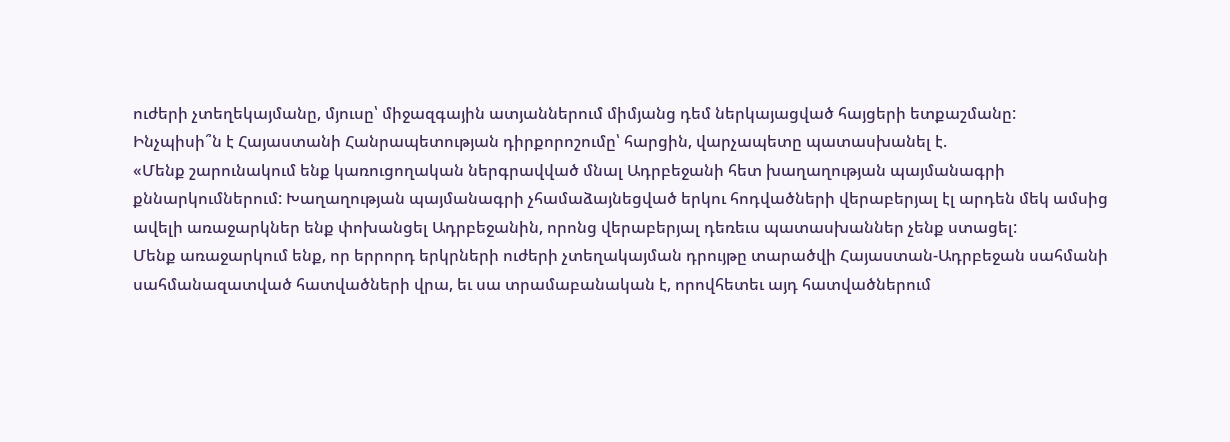ուժերի չտեղեկայմանը, մյուսը՝ միջազգային ատյաններում միմյանց դեմ ներկայացված հայցերի ետքաշմանը:
Ինչպիսի՞ն է Հայաստանի Հանրապետության դիրքորոշումը՝ հարցին, վարչապետը պատասխանել է.
«Մենք շարունակում ենք կառուցողական ներգրավված մնալ Ադրբեջանի հետ խաղաղության պայմանագրի քննարկումներում: Խաղաղության պայմանագրի չհամաձայնեցված երկու հոդվածների վերաբերյալ էլ արդեն մեկ ամսից ավելի առաջարկներ ենք փոխանցել Ադրբեջանին, որոնց վերաբերյալ դեռեւս պատասխաններ չենք ստացել:
Մենք առաջարկում ենք, որ երրորդ երկրների ուժերի չտեղակայման դրույթը տարածվի Հայաստան-Ադրբեջան սահմանի սահմանազատված հատվածների վրա, եւ սա տրամաբանական է, որովհետեւ այդ հատվածներում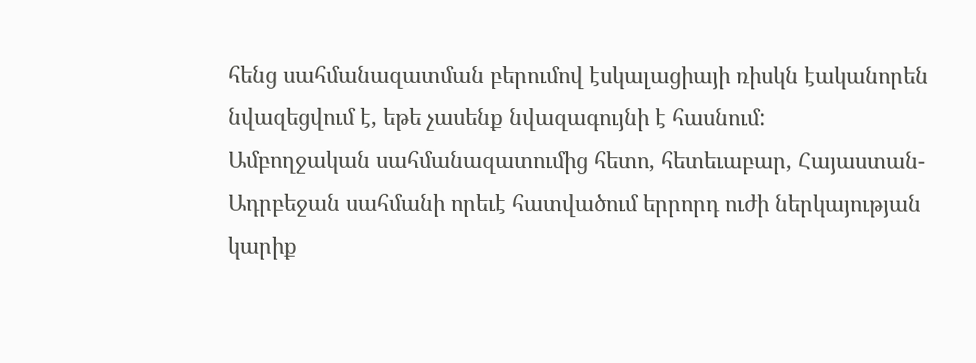հենց սահմանազատման բերումով էսկալացիայի ռիսկն էականորեն նվազեցվում է, եթե չասենք նվազագույնի է հասնում:
Ամբողջական սահմանազատումից հետո, հետեւաբար, Հայաստան-Ադրբեջան սահմանի որեւէ հատվածում երրորդ ուժի ներկայության կարիք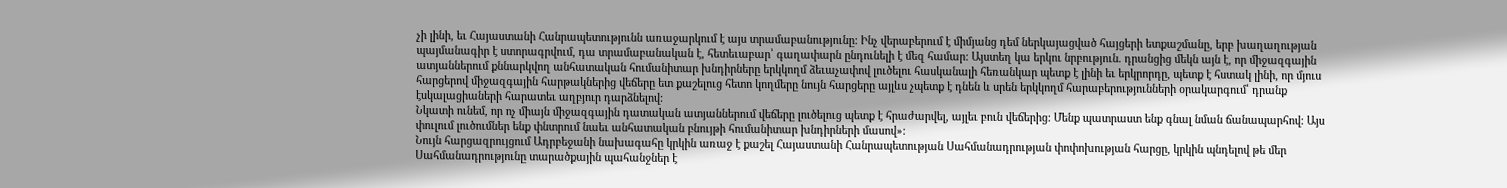չի լինի, եւ Հայաստանի Հանրապետությունն առաջարկում է այս տրամաբանությունը: Ինչ վերաբերում է միմյանց դեմ ներկայացված հայցերի ետքաշմանը, երբ խաղաղության պայմանագիր է ստորագրվում, դա տրամաբանական է, հետեւաբար՝ գաղափարն ընդունելի է մեզ համար: Այստեղ կա երկու նրբություն. դրանցից մեկն այն է, որ միջազգային ատյաններում քննարկվող անհատական հումանիտար խնդիրները երկկողմ ձեւաչափով լուծելու հասկանալի հեռանկար պետք է լինի եւ երկրորդը, պետք է հստակ լինի, որ մյուս հարցերով միջազգային հարթակներից վեճերը ետ քաշելուց հետո կողմերը նույն հարցերը այլևս չպետք է դնեն և սրեն երկկողմ հարաբերությունների օրակարգում՝ դրանք էսկալացիաների հարատեւ աղբյուր դարձնելով:
Նկատի ունեմ, որ ոչ միայն միջազգային դատական ատյաններում վեճերը լուծելուց պետք է հրաժարվել, այլեւ բուն վեճերից: Մենք պատրաստ ենք գնալ նման ճանապարհով: Այս փուլում լուծումներ ենք փնտրում նաեւ անհատական բնույթի հումանիտար խնդիրների մասով»:
Նույն հարցազրույցում Ադրբեջանի նախագահը կրկին առաջ է քաշել Հայաստանի Հանրապետության Սահմանադրության փոփոխության հարցը, կրկին պնդելով թե մեր Սահմանադրությունը տարածքային պահանջներ է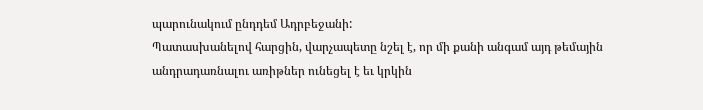պարունակում ընդդեմ Ադրբեջանի:
Պատասխանելով հարցին, վարչապետը նշել է, որ մի քանի անգամ այդ թեմային անդրադառնալու առիթներ ունեցել է եւ կրկին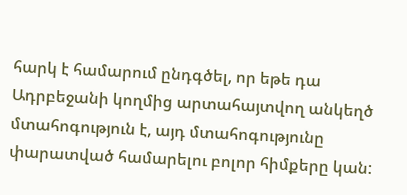հարկ է համարում ընդգծել, որ եթե դա Ադրբեջանի կողմից արտահայտվող անկեղծ մտահոգություն է, այդ մտահոգությունը փարատված համարելու բոլոր հիմքերը կան: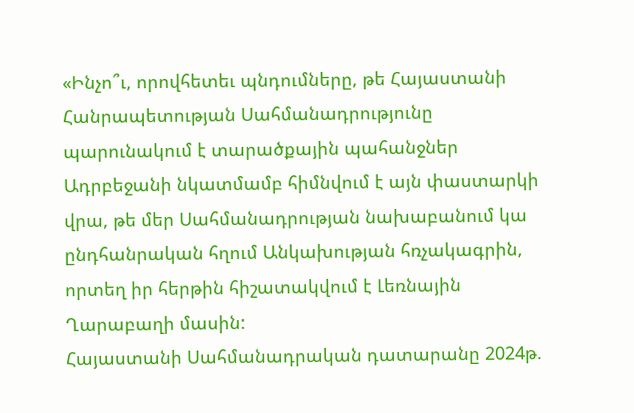«Ինչո՞ւ, որովհետեւ պնդումները, թե Հայաստանի Հանրապետության Սահմանադրությունը պարունակում է տարածքային պահանջներ Ադրբեջանի նկատմամբ հիմնվում է այն փաստարկի վրա, թե մեր Սահմանադրության նախաբանում կա ընդհանրական հղում Անկախության հռչակագրին, որտեղ իր հերթին հիշատակվում է Լեռնային Ղարաբաղի մասին:
Հայաստանի Սահմանադրական դատարանը 2024թ.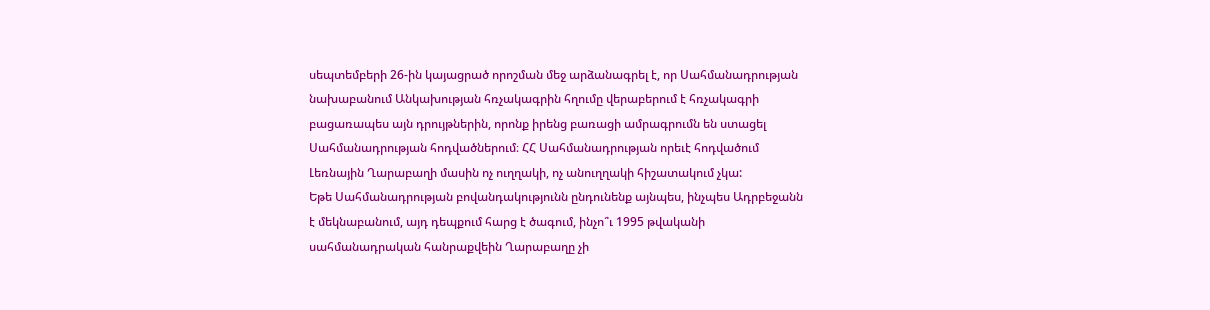սեպտեմբերի 26-ին կայացրած որոշման մեջ արձանագրել է, որ Սահմանադրության նախաբանում Անկախության հռչակագրին հղումը վերաբերում է հռչակագրի բացառապես այն դրույթներին, որոնք իրենց բառացի ամրագրումն են ստացել Սահմանադրության հոդվածներում։ ՀՀ Սահմանադրության որեւէ հոդվածում Լեռնային Ղարաբաղի մասին ոչ ուղղակի, ոչ անուղղակի հիշատակում չկա:
Եթե Սահմանադրության բովանդակությունն ընդունենք այնպես, ինչպես Ադրբեջանն է մեկնաբանում, այդ դեպքում հարց է ծագում, ինչո՞ւ 1995 թվականի սահմանադրական հանրաքվեին Ղարաբաղը չի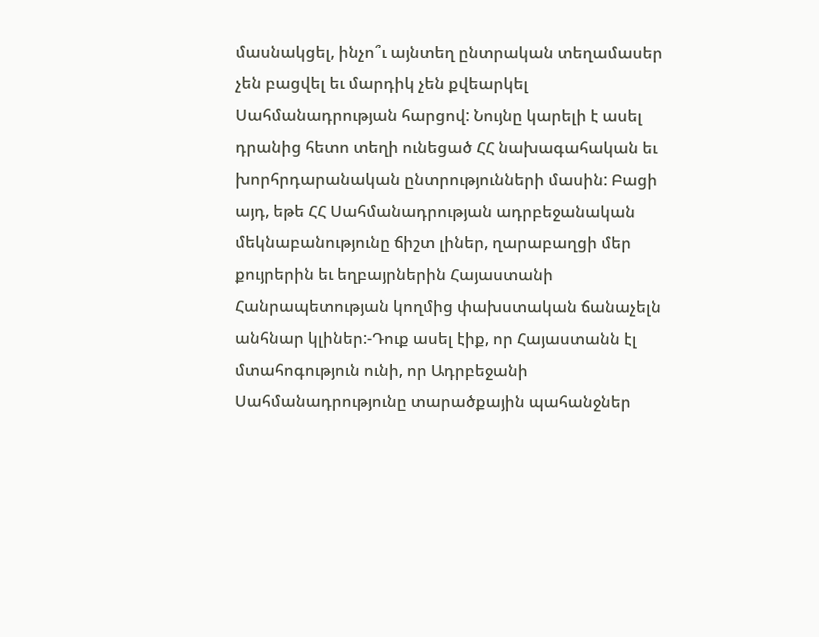մասնակցել, ինչո՞ւ այնտեղ ընտրական տեղամասեր չեն բացվել եւ մարդիկ չեն քվեարկել Սահմանադրության հարցով: Նույնը կարելի է ասել դրանից հետո տեղի ունեցած ՀՀ նախագահական եւ խորհրդարանական ընտրությունների մասին: Բացի այդ, եթե ՀՀ Սահմանադրության ադրբեջանական մեկնաբանությունը ճիշտ լիներ, ղարաբաղցի մեր քույրերին եւ եղբայրներին Հայաստանի Հանրապետության կողմից փախստական ճանաչելն անհնար կլիներ:-Դուք ասել էիք, որ Հայաստանն էլ մտահոգություն ունի, որ Ադրբեջանի Սահմանադրությունը տարածքային պահանջներ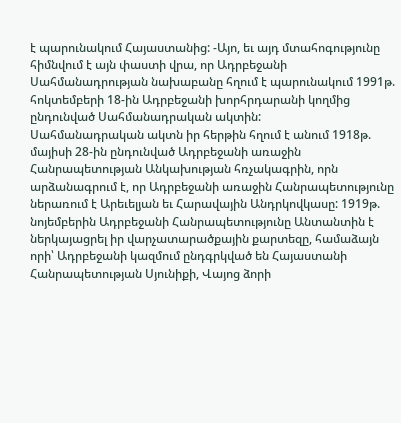է պարունակում Հայաստանից: -Այո, եւ այդ մտահոգությունը հիմնվում է այն փաստի վրա, որ Ադրբեջանի Սահմանադրության նախաբանը հղում է պարունակում 1991թ. հոկտեմբերի 18-ին Ադրբեջանի խորհրդարանի կողմից ընդունված Սահմանադրական ակտին:
Սահմանադրական ակտն իր հերթին հղում է անում 1918թ. մայիսի 28-ին ընդունված Ադրբեջանի առաջին Հանրապետության Անկախության հռչակագրին, որն արձանագրում է, որ Ադրբեջանի առաջին Հանրապետությունը ներառում է Արեւելյան եւ Հարավային Անդրկովկասը: 1919թ. նոյեմբերին Ադրբեջանի Հանրապետությունը Անտանտին է ներկայացրել իր վարչատարածքային քարտեզը, համաձայն որի՝ Ադրբեջանի կազմում ընդգրկված են Հայաստանի Հանրապետության Սյունիքի, Վայոց ձորի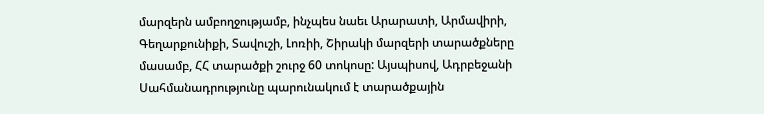մարզերն ամբողջությամբ, ինչպես նաեւ Արարատի, Արմավիրի, Գեղարքունիքի, Տավուշի, Լոռիի, Շիրակի մարզերի տարածքները մասամբ, ՀՀ տարածքի շուրջ 60 տոկոսը: Այսպիսով, Ադրբեջանի Սահմանադրությունը պարունակում է տարածքային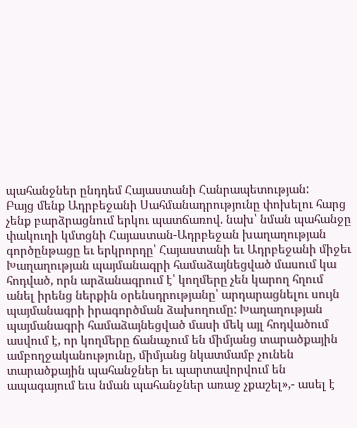պահանջներ ընդդեմ Հայաստանի Հանրապետության:
Բայց մենք Ադրբեջանի Սահմանադրությունը փոխելու հարց չենք բարձրացնում երկու պատճառով. նախ՝ նման պահանջը փակուղի կմտցնի Հայաստան-Ադրբեջան խաղաղության գործընթացը եւ երկրորդը՝ Հայաստանի եւ Ադրբեջանի միջեւ Խաղաղության պայմանագրի համաձայնեցված մասում կա հոդված, որն արձանագրում է՝ կողմերը չեն կարող հղում անել իրենց ներքին օրենսդրությանը՝ արդարացնելու սույն պայմանագրի իրագործման ձախողումը: Խաղաղության պայմանագրի համաձայնեցված մասի մեկ այլ հոդվածում ասվում է, որ կողմերը ճանաչում են միմյանց տարածքային ամբողջականությունը, միմյանց նկատմամբ չունեն տարածքային պահանջներ եւ պարտավորվում են ապագայում եւս նման պահանջներ առաջ չքաշել»,- ասել է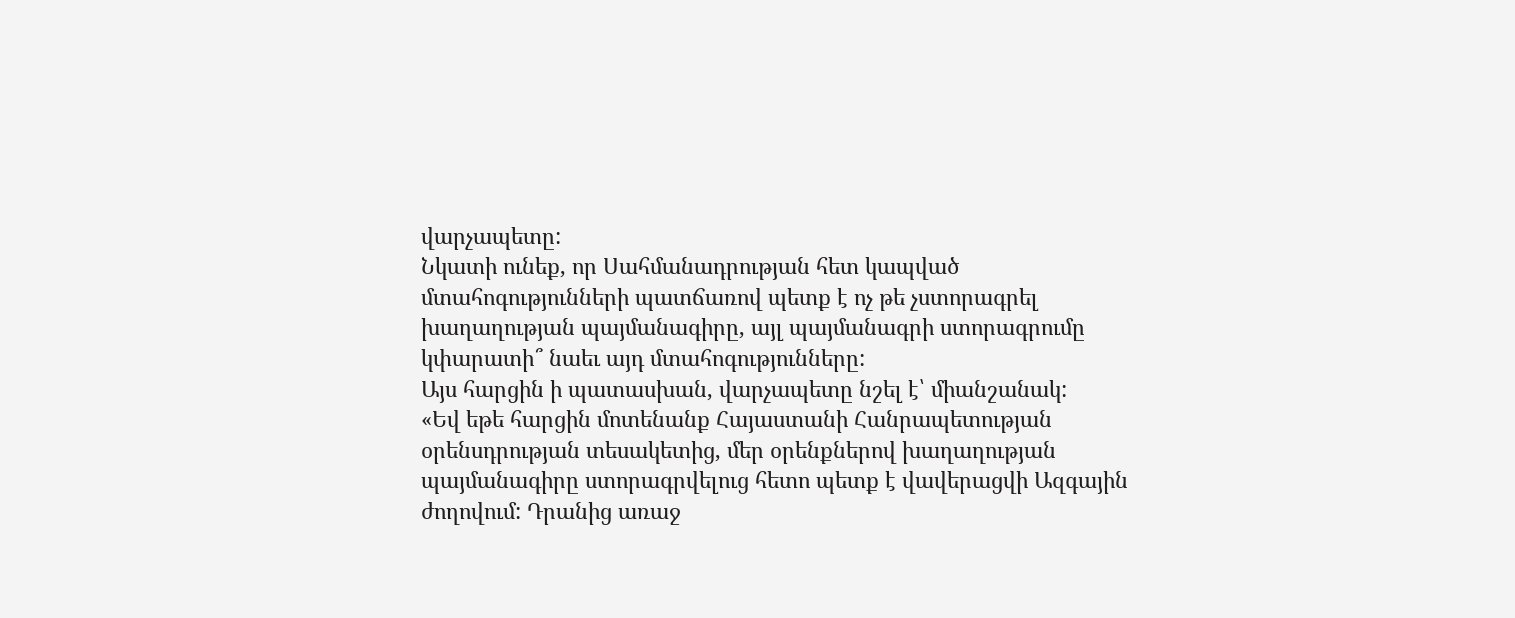վարչապետը:
Նկատի ունեք, որ Սահմանադրության հետ կապված մտահոգությունների պատճառով պետք է ոչ թե չստորագրել խաղաղության պայմանագիրը, այլ պայմանագրի ստորագրումը կփարատի՞ նաեւ այդ մտահոգությունները:
Այս հարցին ի պատասխան, վարչապետը նշել է՝ միանշանակ:
«Եվ եթե հարցին մոտենանք Հայաստանի Հանրապետության օրենսդրության տեսակետից, մեր օրենքներով խաղաղության պայմանագիրը ստորագրվելուց հետո պետք է վավերացվի Ազգային ժողովում: Դրանից առաջ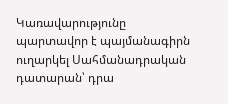Կառավարությունը պարտավոր է պայմանագիրն ուղարկել Սահմանադրական դատարան՝ դրա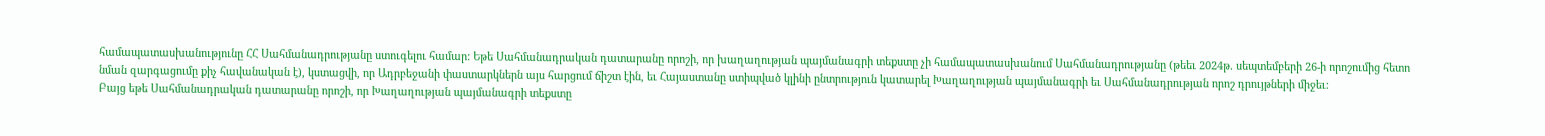համապատասխանությունը ՀՀ Սահմանադրությանը ստուգելու համար: Եթե Սահմանադրական դատարանը որոշի, որ խաղաղության պայմանագրի տեքստը չի համապատասխանում Սահմանադրությանը (թեեւ 2024թ. սեպտեմբերի 26-ի որոշումից հետո նման զարգացումը քիչ հավանական է), կստացվի, որ Ադրբեջանի փաստարկներն այս հարցում ճիշտ էին, եւ Հայաստանը ստիպված կլինի ընտրություն կատարել Խաղաղության պայմանագրի եւ Սահմանադրության որոշ դրույթների միջեւ:
Բայց եթե Սահմանադրական դատարանը որոշի, որ Խաղաղության պայմանագրի տեքստը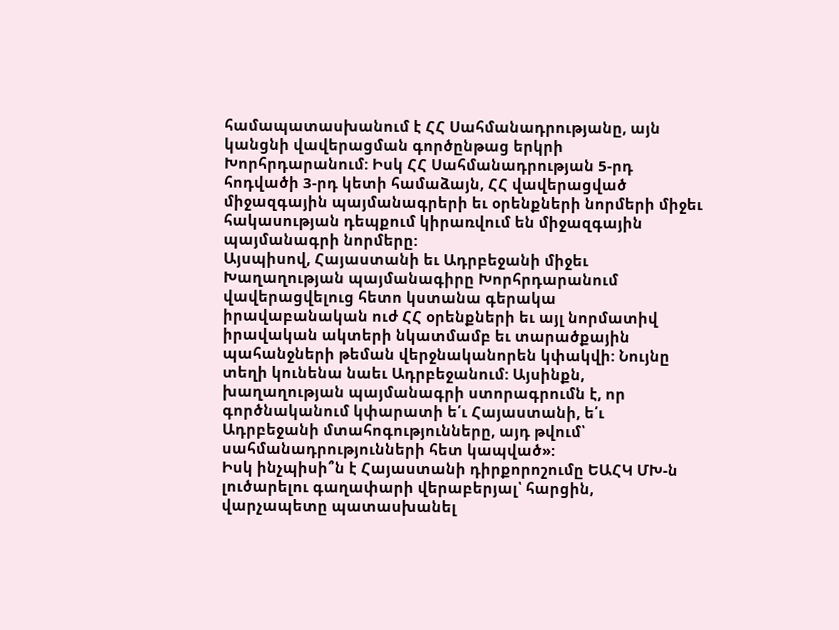համապատասխանում է ՀՀ Սահմանադրությանը, այն կանցնի վավերացման գործընթաց երկրի Խորհրդարանում: Իսկ ՀՀ Սահմանադրության 5-րդ հոդվածի 3-րդ կետի համաձայն, ՀՀ վավերացված միջազգային պայմանագրերի եւ օրենքների նորմերի միջեւ հակասության դեպքում կիրառվում են միջազգային պայմանագրի նորմերը:
Այսպիսով, Հայաստանի եւ Ադրբեջանի միջեւ Խաղաղության պայմանագիրը Խորհրդարանում վավերացվելուց հետո կստանա գերակա իրավաբանական ուժ ՀՀ օրենքների եւ այլ նորմատիվ իրավական ակտերի նկատմամբ եւ տարածքային պահանջների թեման վերջնականորեն կփակվի: Նույնը տեղի կունենա նաեւ Ադրբեջանում: Այսինքն, խաղաղության պայմանագրի ստորագրումն է, որ գործնականում կփարատի ե՛ւ Հայաստանի, ե՛ւ Ադրբեջանի մտահոգությունները, այդ թվում՝ սահմանադրությունների հետ կապված»:
Իսկ ինչպիսի՞ն է Հայաստանի դիրքորոշումը ԵԱՀԿ ՄԽ-ն լուծարելու գաղափարի վերաբերյալ՝ հարցին, վարչապետը պատասխանել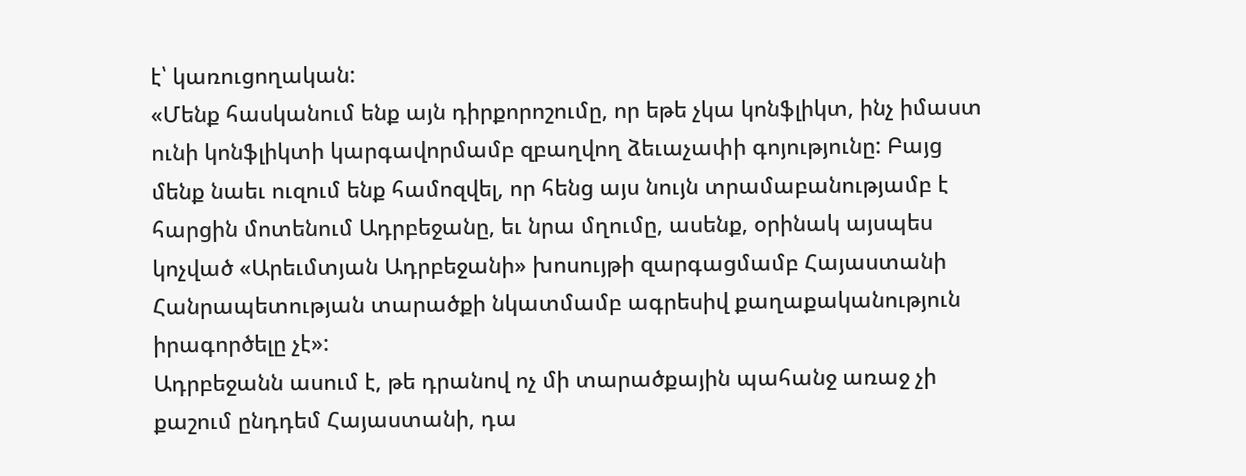է՝ կառուցողական:
«Մենք հասկանում ենք այն դիրքորոշումը, որ եթե չկա կոնֆլիկտ, ինչ իմաստ ունի կոնֆլիկտի կարգավորմամբ զբաղվող ձեւաչափի գոյությունը: Բայց մենք նաեւ ուզում ենք համոզվել, որ հենց այս նույն տրամաբանությամբ է հարցին մոտենում Ադրբեջանը, եւ նրա մղումը, ասենք, օրինակ այսպես կոչված «Արեւմտյան Ադրբեջանի» խոսույթի զարգացմամբ Հայաստանի Հանրապետության տարածքի նկատմամբ ագրեսիվ քաղաքականություն իրագործելը չէ»:
Ադրբեջանն ասում է, թե դրանով ոչ մի տարածքային պահանջ առաջ չի քաշում ընդդեմ Հայաստանի, դա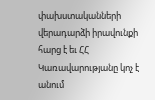փախստականների վերադարձի իրավունքի հարց է եւ ՀՀ Կառավարությանը կոչ է անում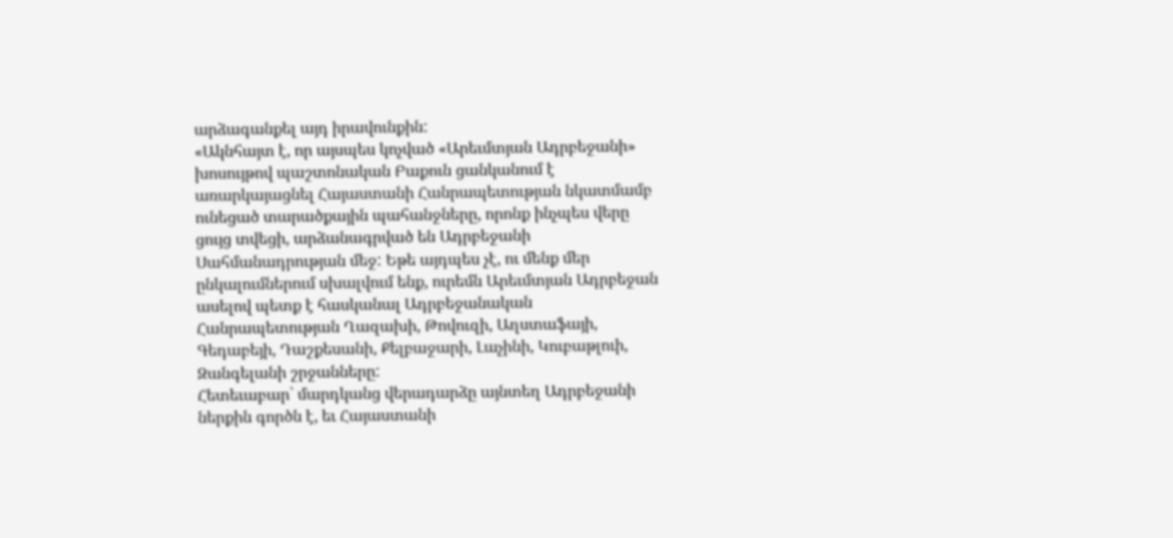արձագանքել այդ իրավունքին:
«Ակնհայտ է, որ այսպես կոչված «Արեւմտյան Ադրբեջանի» խոսույթով պաշտոնական Բաքուն ցանկանում է առարկայացնել Հայաստանի Հանրապետության նկատմամբ ունեցած տարածքային պահանջները, որոնք ինչպես վերը ցույց տվեցի, արձանագրված են Ադրբեջանի Սահմանադրության մեջ: Եթե այդպես չէ, ու մենք մեր ընկալումներում սխալվում ենք, ուրեմն Արեւմտյան Ադրբեջան ասելով պետք է հասկանալ Ադրբեջանական Հանրապետության Ղազախի, Թովուզի, Աղստաֆայի, Գեդաբեյի, Դաշքեսանի, Քելբաջարի, Լաչինի, Կուբաթլուի, Զանգելանի շրջանները:
Հետեւաբար՝ մարդկանց վերադարձը այնտեղ Ադրբեջանի ներքին գործն է, եւ Հայաստանի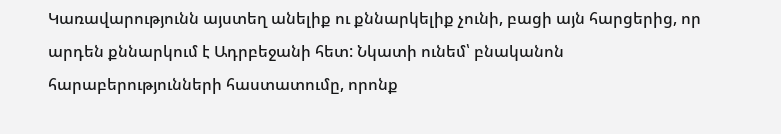Կառավարությունն այստեղ անելիք ու քննարկելիք չունի, բացի այն հարցերից, որ արդեն քննարկում է Ադրբեջանի հետ: Նկատի ունեմ՝ բնականոն հարաբերությունների հաստատումը, որոնք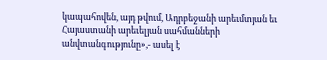կապահովեն, այդ թվում, Ադրբեջանի արեւմտյան եւ Հայաստանի արեւելյան սահմանների անվտանգությունը»,- ասել է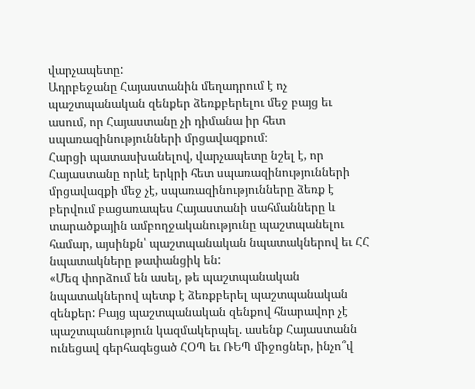վարչապետը:
Ադրբեջանը Հայաստանին մեղադրում է ոչ պաշտպանական զենքեր ձեռքբերելու մեջ բայց եւ ասում, որ Հայաստանը չի դիմանա իր հետ սպառազինությունների մրցավազքում։
Հարցի պատասխանելով, վարչապետը նշել է, որ Հայաստանը որևէ երկրի հետ սպառազինությունների մրցավազքի մեջ չէ, սպառազինությունները ձեռք է բերվում բացառապես Հայաստանի սահմանները և տարածքային ամբողջականությունը պաշտպանելու համար, այսինքն՝ պաշտպանական նպատակներով եւ ՀՀ նպատակները թափանցիկ են:
«Մեզ փորձում են ասել, թե պաշտպանական նպատակներով պետք է ձեռքբերել պաշտպանական զենքեր: Բայց պաշտպանական զենքով հնարավոր չէ պաշտպանություն կազմակերպել. ասենք Հայաստանն ունեցավ գերհագեցած ՀՕՊ եւ ՌԵՊ միջոցներ, ինչո՞վ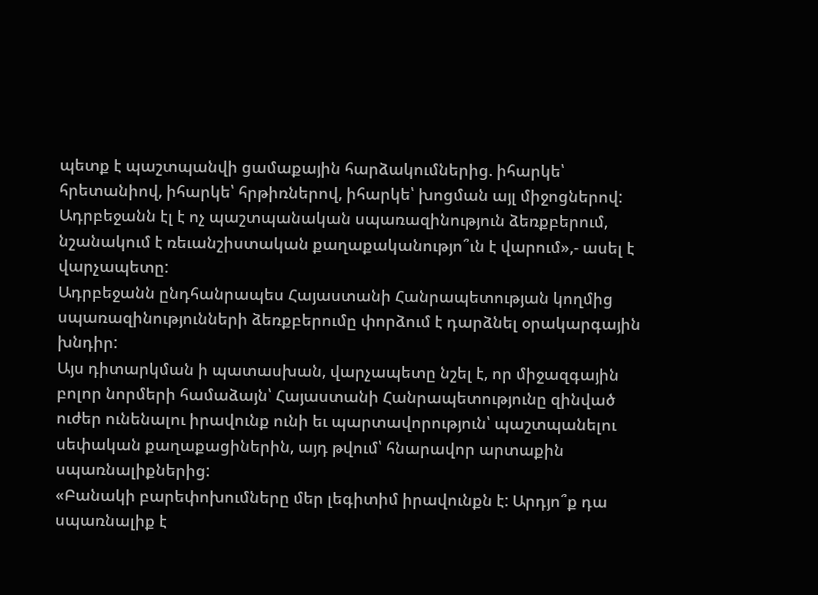պետք է պաշտպանվի ցամաքային հարձակումներից. իհարկե՝ հրետանիով, իհարկե՝ հրթիռներով, իհարկե՝ խոցման այլ միջոցներով:
Ադրբեջանն էլ է ոչ պաշտպանական սպառազինություն ձեռքբերում, նշանակում է ռեւանշիստական քաղաքականությո՞ւն է վարում»,- ասել է վարչապետը:
Ադրբեջանն ընդհանրապես Հայաստանի Հանրապետության կողմից սպառազինությունների ձեռքբերումը փորձում է դարձնել օրակարգային խնդիր:
Այս դիտարկման ի պատասխան, վարչապետը նշել է, որ միջազգային բոլոր նորմերի համաձայն՝ Հայաստանի Հանրապետությունը զինված ուժեր ունենալու իրավունք ունի եւ պարտավորություն՝ պաշտպանելու սեփական քաղաքացիներին, այդ թվում՝ հնարավոր արտաքին սպառնալիքներից:
«Բանակի բարեփոխումները մեր լեգիտիմ իրավունքն է: Արդյո՞ք դա սպառնալիք է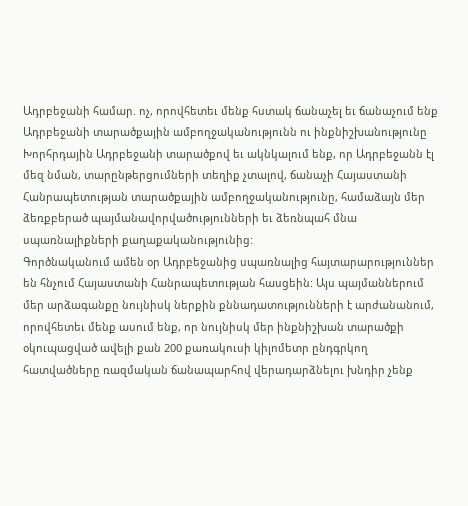Ադրբեջանի համար. ոչ, որովհետեւ մենք հստակ ճանաչել եւ ճանաչում ենք Ադրբեջանի տարածքային ամբողջականությունն ու ինքնիշխանությունը Խորհրդային Ադրբեջանի տարածքով եւ ակնկալում ենք, որ Ադրբեջանն էլ մեզ նման, տարընթերցումների տեղիք չտալով, ճանաչի Հայաստանի Հանրապետության տարածքային ամբողջականությունը, համաձայն մեր ձեռքբերած պայմանավորվածությունների եւ ձեռնպահ մնա սպառնալիքների քաղաքականությունից:
Գործնականում ամեն օր Ադրբեջանից սպառնալից հայտարարություններ են հնչում Հայաստանի Հանրապետության հասցեին: Այս պայմաններում մեր արձագանքը նույնիսկ ներքին քննադատությունների է արժանանում, որովհետեւ մենք ասում ենք, որ նույնիսկ մեր ինքնիշխան տարածքի օկուպացված ավելի քան 200 քառակուսի կիլոմետր ընդգրկող հատվածները ռազմական ճանապարհով վերադարձնելու խնդիր չենք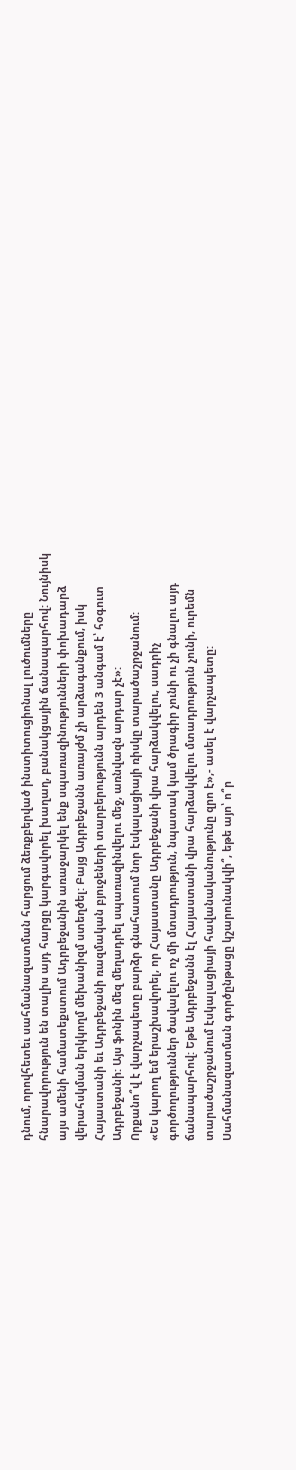դնում, որովհետեւ սահմանազատման հարցում ձեռքբերված ինստիտուցիոնալ լուծումները հնարավորություն են տալիս այդ հարցը կարգավորել խաղաղ, բանակցային ճանապարհով: Նույնիսկ այս ամենի համատեքստում Ադրբեջանին առաջարկել ենք սպառազինությունների փոխադարձ վերահսկման երկկողմ մեխանիզմ ստեղծել: Բայց Ադրբեջանն առայժմ չի արձագանքում, իսկ Հայաստանի եւ Ադրբեջանի ռազմական բյուջեների տարբերությունն արդեն 3 անգամ է՝ հօգուտ Ադրբեջանի: Այս ֆոնին մեզ մեղադրել սպառազինվելու մեջ, առնվազն արդար չէ»:
Որքանո՞վ է վարչապետը բարձր գնահատում նոր էսկալացիայի ռիսկը տարածաշրջանում:
«Ես կարող եմ երաշխավորել, որ Հայաստանը Ադրբեջանի վրա հարձակվելու, սադրիչ գործողություններ ծավալելու ոչ մի մտադրություն, նպատակ կամ ծրագիր չունի ու չի գնալու այդ ճանապարհով: Եթե Ադրբեջանն էլ Հայաստանի վրա հարձակվելու մտադրություն չունի, ուրեմն տարածաշրջանում էսկալացիայի հավանականությունը զրո է»,- ասել է վարչապետը:
Սահմանազատման գործընթացը կշարունակվի՞, եթե այո՝ ո՞ր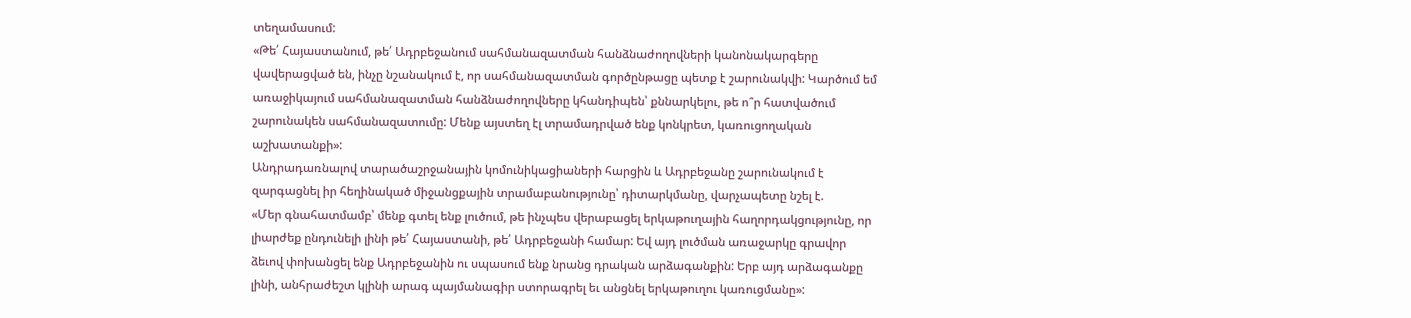տեղամասում:
«Թե՛ Հայաստանում, թե՛ Ադրբեջանում սահմանազատման հանձնաժողովների կանոնակարգերը վավերացված են, ինչը նշանակում է, որ սահմանազատման գործընթացը պետք է շարունակվի: Կարծում եմ առաջիկայում սահմանազատման հանձնաժողովները կհանդիպեն՝ քննարկելու, թե ո՞ր հատվածում շարունակեն սահմանազատումը: Մենք այստեղ էլ տրամադրված ենք կոնկրետ, կառուցողական աշխատանքի»:
Անդրադառնալով տարածաշրջանային կոմունիկացիաների հարցին և Ադրբեջանը շարունակում է զարգացնել իր հեղինակած միջանցքային տրամաբանությունը՝ դիտարկմանը, վարչապետը նշել է.
«Մեր գնահատմամբ՝ մենք գտել ենք լուծում, թե ինչպես վերաբացել երկաթուղային հաղորդակցությունը, որ լիարժեք ընդունելի լինի թե՛ Հայաստանի, թե՛ Ադրբեջանի համար: Եվ այդ լուծման առաջարկը գրավոր ձեւով փոխանցել ենք Ադրբեջանին ու սպասում ենք նրանց դրական արձագանքին: Երբ այդ արձագանքը լինի, անհրաժեշտ կլինի արագ պայմանագիր ստորագրել եւ անցնել երկաթուղու կառուցմանը»: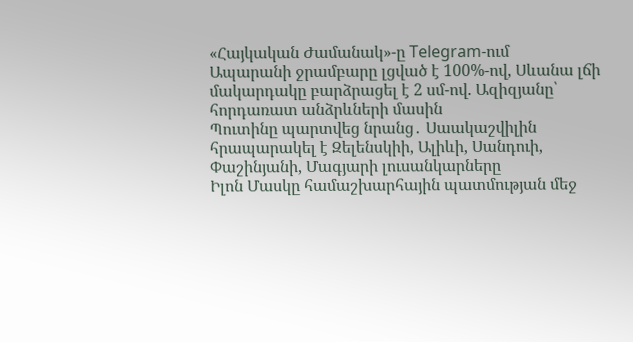«Հայկական Ժամանակ»-ը Telegram-ում
Ապարանի ջրամբարը լցված է 100%-ով, Սևանա լճի մակարդակը բարձրացել է 2 սմ-ով. Ազիզյանը՝ հորդառատ անձրևների մասին
Պուտինը պարտվեց նրանց․ Սաակաշվիլին հրապարակել է Զելենսկիի, Ալիևի, Սանդուի, Փաշինյանի, Մագյարի լուսանկարները
Իլոն Մասկը համաշխարհային պատմության մեջ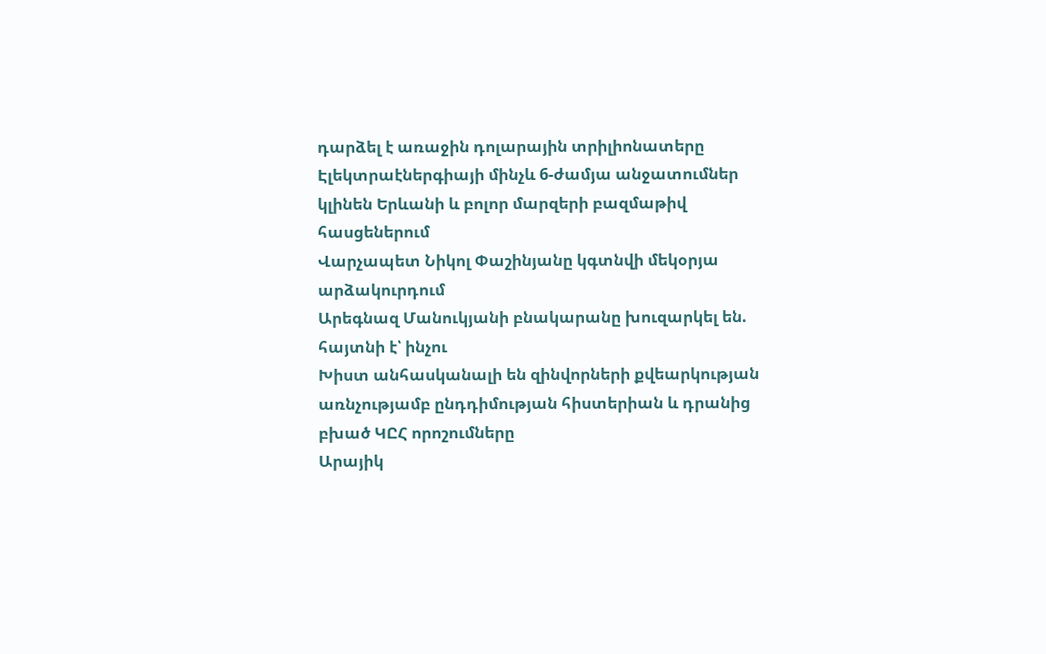դարձել է առաջին դոլարային տրիլիոնատերը
Էլեկտրաէներգիայի մինչև 6-ժամյա անջատումներ կլինեն Երևանի և բոլոր մարզերի բազմաթիվ հասցեներում
Վարչապետ Նիկոլ Փաշինյանը կգտնվի մեկօրյա արձակուրդում
Արեգնազ Մանուկյանի բնակարանը խուզարկել են. հայտնի է՝ ինչու
Խիստ անհասկանալի են զինվորների քվեարկության առնչությամբ ընդդիմության հիստերիան և դրանից բխած ԿԸՀ որոշումները
Արայիկ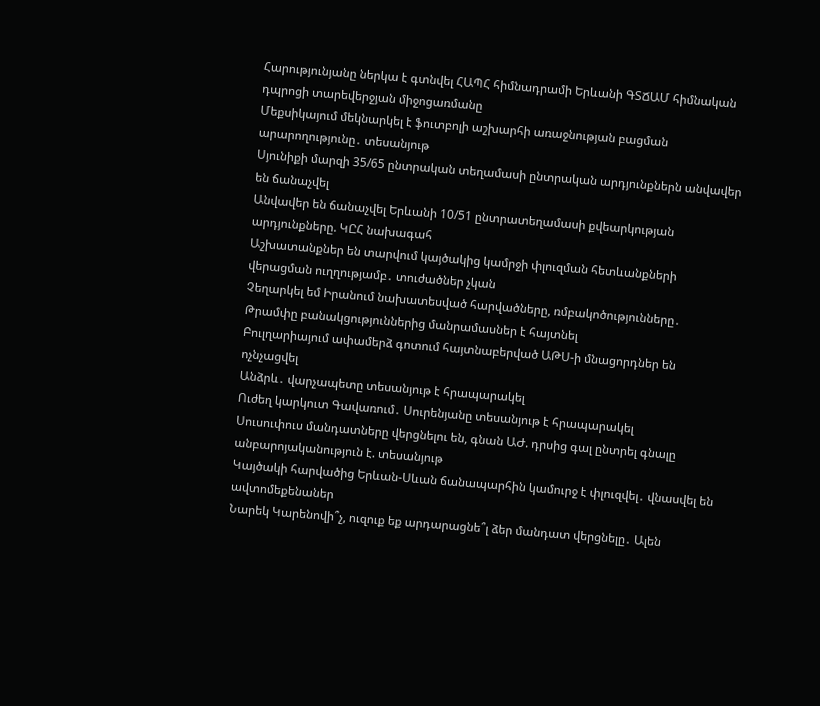Հարությունյանը ներկա է գտնվել ՀԱՊՀ հիմնադրամի Երևանի ԳՏՃԱՄ հիմնական դպրոցի տարեվերջյան միջոցառմանը
Մեքսիկայում մեկնարկել է ֆուտբոլի աշխարհի առաջնության բացման արարողությունը․ տեսանյութ
Սյունիքի մարզի 35/65 ընտրական տեղամասի ընտրական արդյունքներն անվավեր են ճանաչվել
Անվավեր են ճանաչվել Երևանի 10/51 ընտրատեղամասի քվեարկության արդյունքները. ԿԸՀ նախագահ
Աշխատանքներ են տարվում կայծակից կամրջի փլուզման հետևանքների վերացման ուղղությամբ․ տուժածներ չկան
Չեղարկել եմ Իրանում նախատեսված հարվածները, ռմբակոծությունները․ Թրամփը բանակցություններից մանրամասներ է հայտնել
Բուլղարիայում ափամերձ գոտում հայտնաբերված ԱԹՍ-ի մնացորդներ են ոչնչացվել
Անձրև․ վարչապետը տեսանյութ է հրապարակել
Ուժեղ կարկուտ Գավառում․ Սուրենյանը տեսանյութ է հրապարակել
Սուսուփուս մանդատները վերցնելու են, գնան ԱԺ. դրսից գալ ընտրել գնալը անբարոյականություն է. տեսանյութ
Կայծակի հարվածից Երևան-Սևան ճանապարհին կամուրջ է փլուզվել․ վնասվել են ավտոմեքենաներ
Նարեկ Կարենովի՞չ, ուզուք եք արդարացնե՞լ ձեր մանդատ վերցնելը․ Ալեն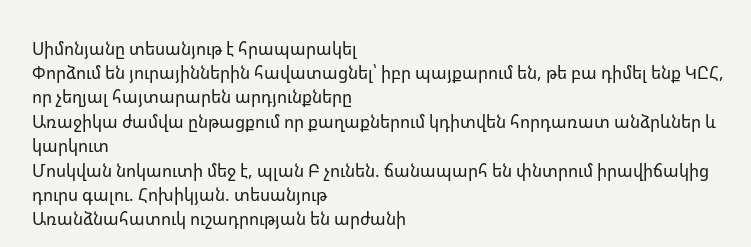Սիմոնյանը տեսանյութ է հրապարակել
Փորձում են յուրայիններին հավատացնել՝ իբր պայքարում են, թե բա դիմել ենք ԿԸՀ, որ չեղյալ հայտարարեն արդյունքները
Առաջիկա ժամվա ընթացքում որ քաղաքներում կդիտվեն հորդառատ անձրևներ և կարկուտ
Մոսկվան նոկաուտի մեջ է, պլան Բ չունեն. ճանապարհ են փնտրում իրավիճակից դուրս գալու. Հոխիկյան. տեսանյութ
Առանձնահատուկ ուշադրության են արժանի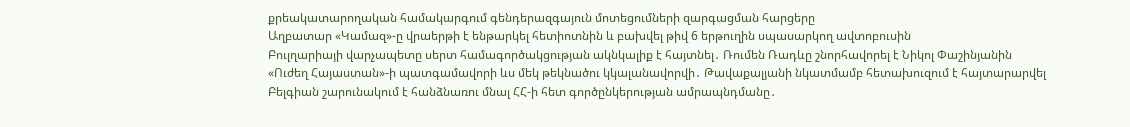քրեակատարողական համակարգում գենդերազգայուն մոտեցումների զարգացման հարցերը
Աղբատար «Կամազ»-ը վրաերթի է ենթարկել հետիոտնին և բախվել թիվ 6 երթուղին սպասարկող ավտոբուսին
Բուլղարիայի վարչապետը սերտ համագործակցության ակնկալիք է հայտնել․ Ռումեն Ռադևը շնորհավորել է Նիկոլ Փաշինյանին
«Ուժեղ Հայաստան»-ի պատգամավորի ևս մեկ թեկնածու կկալանավորվի․ Թավաքալյանի նկատմամբ հետախուզում է հայտարարվել
Բելգիան շարունակում է հանձնառու մնալ ՀՀ-ի հետ գործընկերության ամրապնդմանը․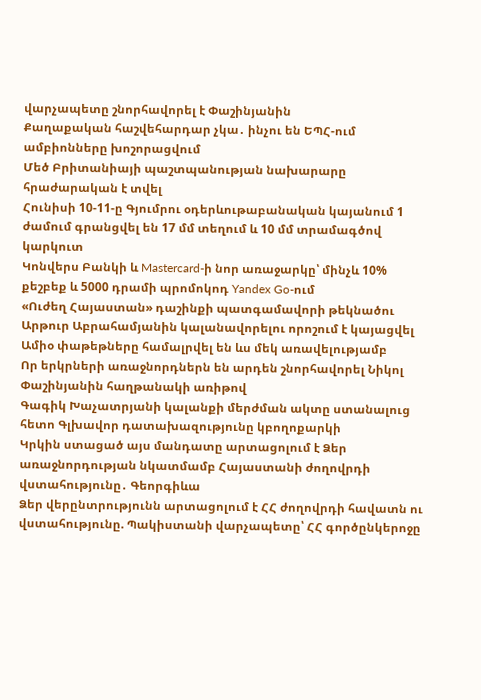վարչապետը շնորհավորել է Փաշինյանին
Քաղաքական հաշվեհարդար չկա․ ինչու են ԵՊՀ-ում ամբիոնները խոշորացվում
Մեծ Բրիտանիայի պաշտպանության նախարարը հրաժարական է տվել
Հունիսի 10-11-ը Գյումրու օդերևութաբանական կայանում 1 ժամում գրանցվել են 17 մմ տեղում և 10 մմ տրամագծով կարկուտ
Կոնվերս Բանկի և Mastercard-ի նոր առաջարկը՝ մինչև 10% քեշբեք և 5000 դրամի պրոմոկոդ Yandex Go-ում
«Ուժեղ Հայաստան» դաշինքի պատգամավորի թեկնածու Արթուր Աբրահամյանին կալանավորելու որոշում է կայացվել
Ամիօ փաթեթները համալրվել են ևս մեկ առավելությամբ
Որ երկրների առաջնորդներն են արդեն շնորհավորել Նիկոլ Փաշինյանին հաղթանակի առիթով
Գագիկ Խաչատրյանի կալանքի մերժման ակտը ստանալուց հետո Գլխավոր դատախազությունը կբողոքարկի
Կրկին ստացած այս մանդատը արտացոլում է Ձեր առաջնորդության նկատմամբ Հայաստանի ժողովրդի վստահությունը․ Գեորգիևա
Ձեր վերընտրությունն արտացոլում է ՀՀ ժողովրդի հավատն ու վստահությունը. Պակիստանի վարչապետը՝ ՀՀ գործընկերոջը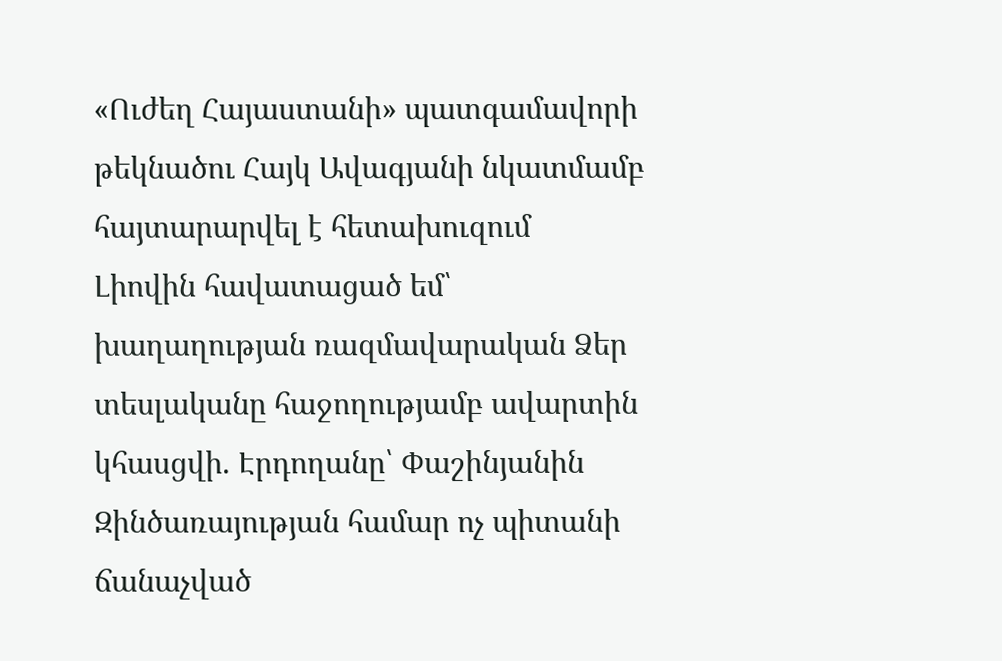«Ուժեղ Հայաստանի» պատգամավորի թեկնածու Հայկ Ավագյանի նկատմամբ հայտարարվել է հետախուզում
Լիովին հավատացած եմ՝ խաղաղության ռազմավարական Ձեր տեսլականը հաջողությամբ ավարտին կհասցվի. Էրդողանը՝ Փաշինյանին
Զինծառայության համար ոչ պիտանի ճանաչված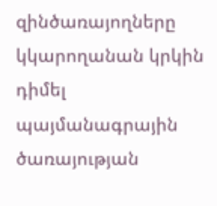զինծառայողները կկարողանան կրկին դիմել պայմանագրային ծառայության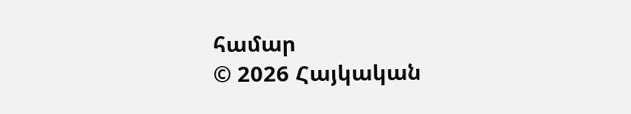համար
© 2026 Հայկական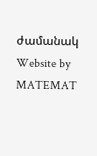ժամանակ
Website by MATEMAT